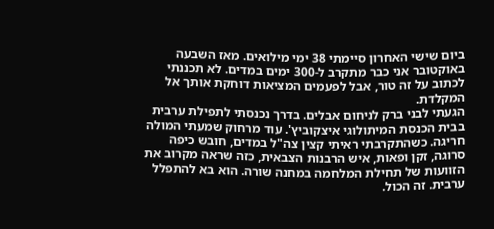ביום שישי האחרון סיימתי 38 ימי מילואים. מאז השבעה באוקטובר אני כבר מתקרב ל-300 ימים במדים. לא תכננתי לכתוב על זה טור, אבל לפעמים המציאות דוחקת אותך אל המקלדת.
הגעתי לבני ברק לניחום אבלים. בדרך נכנסתי לתפילת ערבית בבית הכנסת המיתולוגי איצקוביץ'. עוד מרחוק שמעתי המולה חריגה. כשהתקרבתי ראיתי קצין צה"ל במדים, חובש כיפה סרוגה, זקן ופאות, איש הרבנות הצבאית, כזה שראה מקרוב את הזוועות של תחילת המלחמה במחנה שורה. הוא בא להתפלל ערבית. זה הכול.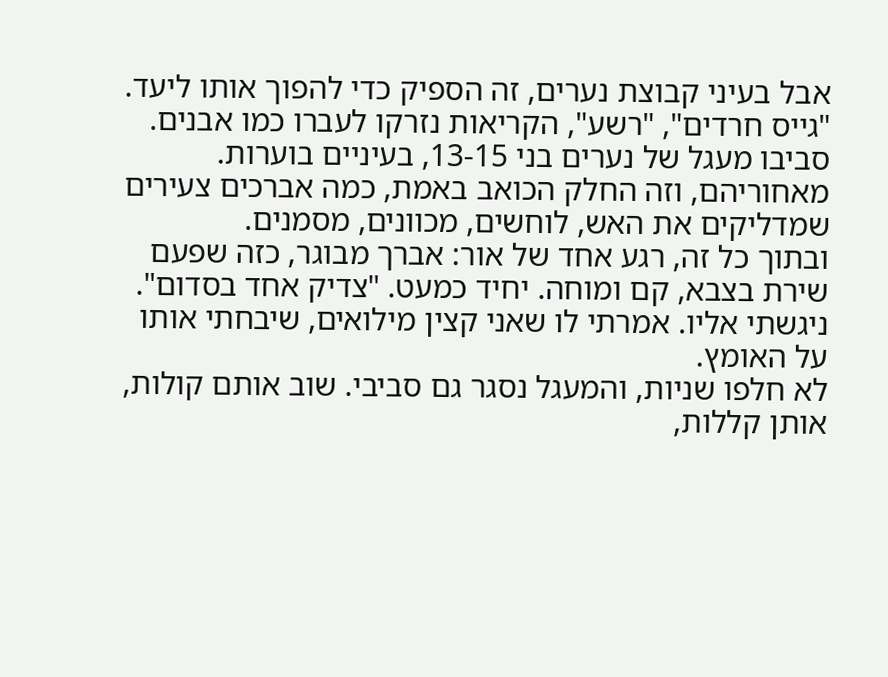אבל בעיני קבוצת נערים, זה הספיק כדי להפוך אותו ליעד.
"גייס חרדים", "רשע", הקריאות נזרקו לעברו כמו אבנים. סביבו מעגל של נערים בני 13-15, בעיניים בוערות. מאחוריהם, וזה החלק הכואב באמת, כמה אברכים צעירים שמדליקים את האש, לוחשים, מכוונים, מסמנים.
ובתוך כל זה, רגע אחד של אור: אברך מבוגר, כזה שפעם שירת בצבא, קם ומוחה. יחיד כמעט. "צדיק אחד בסדום".
ניגשתי אליו. אמרתי לו שאני קצין מילואים, שיבחתי אותו על האומץ.
לא חלפו שניות, והמעגל נסגר גם סביבי. שוב אותם קולות, אותן קללות,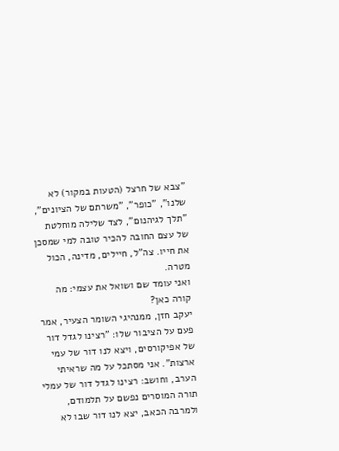"צבא של חרצל (הטעות במקור) לא שלנו", "כופר", "משרתם של הציונים", "תלך לגיהנום", לצד שלילה מוחלטת של עצם החובה להכיר טובה למי שמסכן את חייו. צה"ל, חיילים, מדינה, הכול מטרה.
ואני עומד שם ושואל את עצמי: מה קורה כאן?
יעקב חזן, ממנהיגי השומר הצעיר, אמר פעם על הציבור שלו: "רצינו לגדל דור של אפיקורסים, ויצא לנו דור של עמי ארצות". אני מסתכל על מה שראיתי הערב, וחושב: רצינו לגדל דור של עמלי תורה המוסרים נפשם על תלמודם, ולמרבה הכאב, יצא לנו דור שבו לא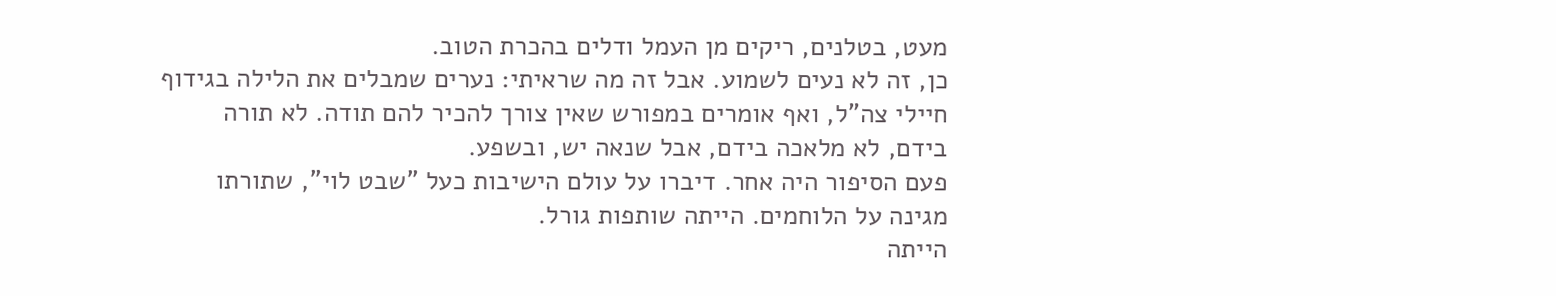מעט, בטלנים, ריקים מן העמל ודלים בהכרת הטוב.
כן, זה לא נעים לשמוע. אבל זה מה שראיתי: נערים שמבלים את הלילה בגידוף חיילי צה"ל, ואף אומרים במפורש שאין צורך להכיר להם תודה. לא תורה בידם, לא מלאכה בידם, אבל שנאה יש, ובשפע.
פעם הסיפור היה אחר. דיברו על עולם הישיבות כעל "שבט לוי", שתורתו מגינה על הלוחמים. הייתה שותפות גורל.
הייתה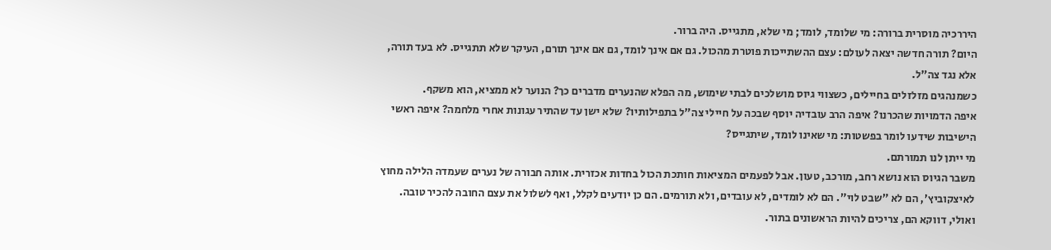היררכיה מוסרית ברורה: מי שלומד, לומד; מי שלא, מתגייס. היה ברור.
היום? תורה חדשה יצאה לעולם: עצם ההשתייכות פוטרת מהכול. גם אם אינך לומד, גם אם אינך תורם, העיקר שלא תתגייס. לא בעד תורה, אלא נגד צה"ל.
כשמנהגים מזלזלים בחיילים, כשצווי גיוס מושלכים לבתי שימוש, מה הפלא שהנערים מדברים כך? הנוער לא ממציא, הוא משקף.
איפה הדמויות שהכרנו? איפה הרב עובדיה יוסף שבכה על חיילי צה"ל בתפילותיו? שלא ישן עד שהתיר עגונות אחרי מלחמה? איפה ראשי הישיבות שידעו לומר בפשטות: מי שאינו לומד, שיתגייס?
מי ייתן לנו תמורתם.
משבר הגיוס הוא נושא רחב, מורכב, טעון. אבל לפעמים המציאות חותכת הכול בחדות אכזרית. אותה חבורה של נערים שעמדה הלילה מחוץ לאיצקוביץ', הם לא "שבט לוי". הם לא לומדים, לא עובדים, ולא תורמים. הם כן יודעים לקלל, ואף לשלול את עצם החובה להכיר טובה.
ואולי, דווקא הם, צריכים להיות הראשונים בתור.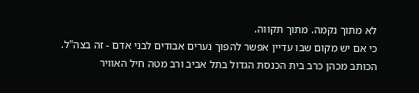לא מתוך נקמה. מתוך תקווה.
כי אם יש מקום שבו עדיין אפשר להפוך נערים אבודים לבני אדם - זה בצה"ל.
הכותב מכהן כרב בית הכנסת הגדול בתל אביב ורב מטה חיל האוויר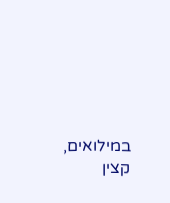במילואים, קצין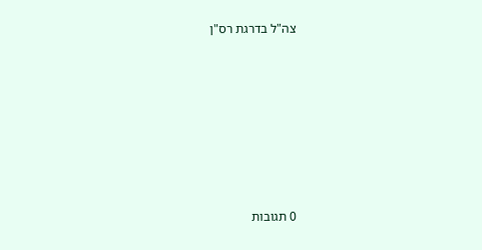צה"ל בדרגת רס"ן







0 תגובות